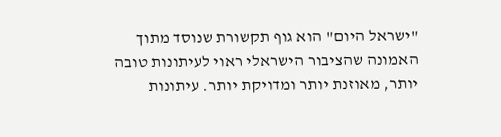"ישראל היום" הוא גוף תקשורת שנוסד מתוך האמונה שהציבור הישראלי ראוי לעיתונות טובה יותר, מאוזנת יותר ומדויקת יותר. עיתונות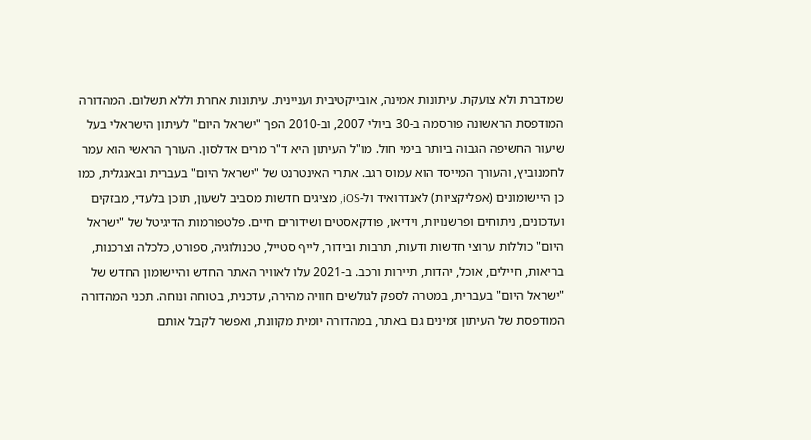שמדברת ולא צועקת. עיתונות אמינה, אובייקטיבית ועניינית. עיתונות אחרת וללא תשלום. המהדורה המודפסת הראשונה פורסמה ב-30 ביולי 2007, וב-2010 הפך "ישראל היום" לעיתון הישראלי בעל שיעור החשיפה הגבוה ביותר בימי חול. מו"ל העיתון היא ד"ר מרים אדלסון. העורך הראשי הוא עמר לחמנוביץ, והעורך המייסד הוא עמוס רגב. אתרי האינטרנט של "ישראל היום" בעברית ובאנגלית, כמו כן היישומונים (אפליקציות) לאנדרואיד ול-iOS, מציגים חדשות מסביב לשעון, תוכן בלעדי, מבזקים ועדכונים, ניתוחים ופרשנויות, וידיאו, פודקאסטים ושידורים חיים. פלטפורמות הדיגיטל של "ישראל היום" כוללות ערוצי חדשות ודעות, תרבות ובידור, לייף סטייל, טכנולוגיה, ספורט, כלכלה וצרכנות, בריאות, חיילים, אוכל, יהדות, תיירות ורכב. ב-2021 עלו לאוויר האתר החדש והיישומון החדש של "ישראל היום" בעברית, במטרה לספק לגולשים חוויה מהירה, עדכנית, בטוחה ונוחה. תכני המהדורה המודפסת של העיתון זמינים גם באתר, במהדורה יומית מקוונת, ואפשר לקבל אותם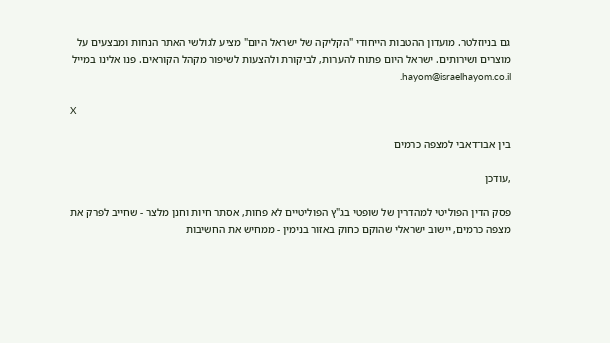גם בניוזלטר. מועדון ההטבות הייחודי "הקליקה של ישראל היום" מציע לגולשי האתר הנחות ומבצעים על מוצרים ושירותים. ישראל היום פתוח להערות, לביקורת ולהצעות לשיפור מקהל הקוראים. פנו אלינו במייל hayom@israelhayom.co.il.

X

בין אבו־דאבי למצפה כרמים

,עודכן

פסק הדין הפוליטי למהדרין של שופטי בג"ץ הפוליטיים לא פחות, אסתר חיות וחנן מלצר - שחייב לפרק את מצפה כרמים, יישוב ישראלי שהוקם כחוק באזור בנימין - ממחיש את החשיבות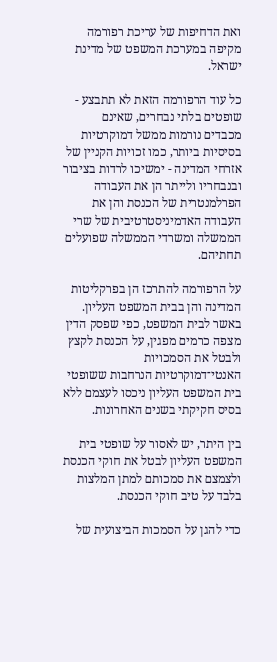ואת הדחיפות של עריכת רפורמה מקיפה במערכת המשפט של מדינת ישראל.

כל עוד הרפורמה הזאת לא תתבצע - שופטים בלתי נבחרים, שאינם מכבדים נורמות ממשל דמוקרטיות בסיסיות ביותר, כמו זכויות הקניין של אזרחי המדינה - ימשיכו לרדות בציבור ובנבחריו ולייתר הן את העבודה הפרלמנטרית של הכנסת והן את העבודה האדמיניסטרטיבית של שרי הממשלה ומשרדי הממשלה שפועלים תחתיהם.

על הרפורמה להתרכז הן בפרקליטות המדינה והן בבית המשפט העליון. באשר לבית המשפט, כפי שפסק הדין מצפה כרמים מפגין, על הכנסת לקצץ ולבטל את הסמכויות האנטי־דמוקרטיות הנרחבות ששופטי בית המשפט העליון ניכסו לעצמם ללא בסיס חקיקתי בשנים האחרונות.

בין היתר, יש לאסור על שופטי בית המשפט העליון לבטל את חוקי הכנסת ולצמצם את סמכותם למתן המלצות בלבד על טיב חוקי הכנסת.

כדי להגן על הסמכות הביצועית של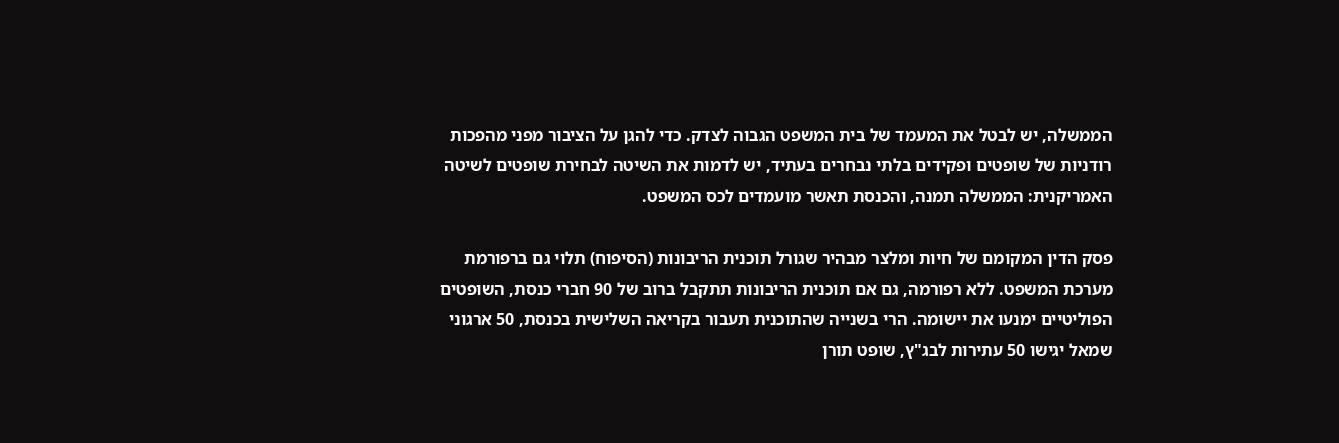הממשלה, יש לבטל את המעמד של בית המשפט הגבוה לצדק. כדי להגן על הציבור מפני מהפכות רודניות של שופטים ופקידים בלתי נבחרים בעתיד, יש לדמות את השיטה לבחירת שופטים לשיטה האמריקנית: הממשלה תמנה, והכנסת תאשר מועמדים לכס המשפט.

פסק הדין המקומם של חיות ומלצר מבהיר שגורל תוכנית הריבונות (הסיפוח) תלוי גם ברפורמת מערכת המשפט. ללא רפורמה, גם אם תוכנית הריבונות תתקבל ברוב של 90 חברי כנסת, השופטים הפוליטיים ימנעו את יישומה. הרי בשנייה שהתוכנית תעבור בקריאה השלישית בכנסת, 50 ארגוני שמאל יגישו 50 עתירות לבג"ץ, שופט תורן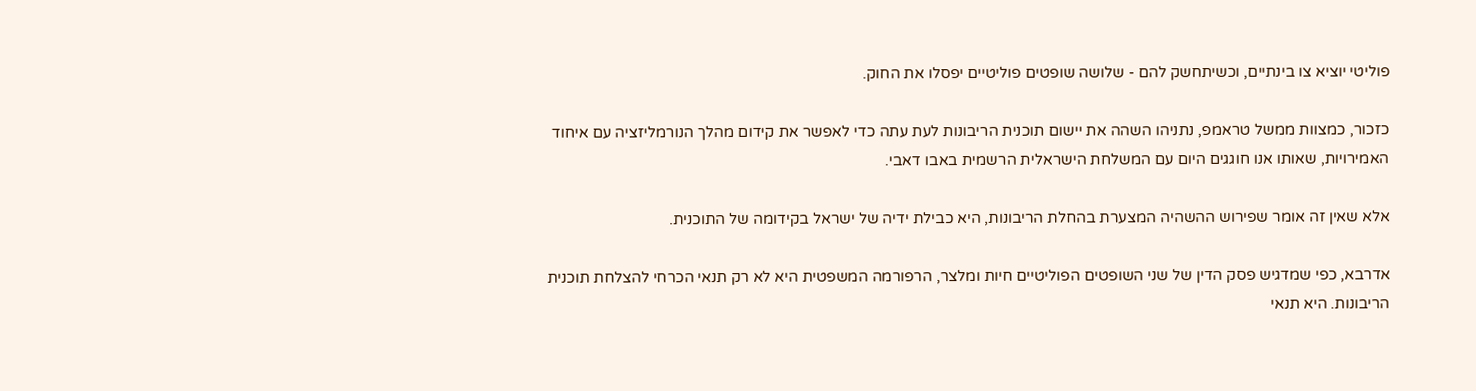פוליטי יוציא צו בינתיים, וכשיתחשק להם - שלושה שופטים פוליטיים יפסלו את החוק.

כזכור, כמצוות ממשל טראמפ, נתניהו השהה את יישום תוכנית הריבונות לעת עתה כדי לאפשר את קידום מהלך הנורמליזציה עם איחוד האמירויות, שאותו אנו חוגגים היום עם המשלחת הישראלית הרשמית באבו דאבי.

אלא שאין זה אומר שפירוש ההשהיה המצערת בהחלת הריבונות, היא כבילת ידיה של ישראל בקידומה של התוכנית.

אדרבא, כפי שמדגיש פסק הדין של שני השופטים הפוליטיים חיות ומלצר, הרפורמה המשפטית היא לא רק תנאי הכרחי להצלחת תוכנית הריבונות. היא תנאי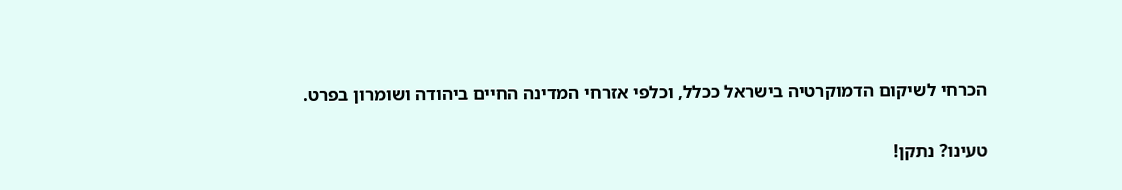הכרחי לשיקום הדמוקרטיה בישראל ככלל, וכלפי אזרחי המדינה החיים ביהודה ושומרון בפרט.

טעינו? נתקן!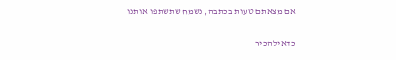אם מצאתם טעות בכתבה, נשמח שתשתפו אותנו

כדאילהכיר